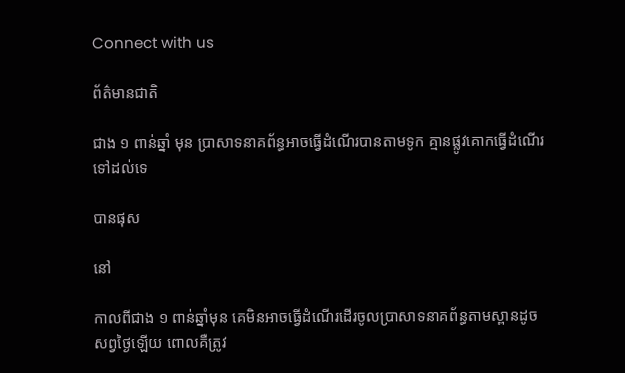Connect with us

ព័ត៌មានជាតិ

ជាង ១ ពាន់ឆ្នាំ មុន ប្រាសាទនាគព័ន្ធអាចធ្វើដំណើរបានតាមទូក គ្មានផ្លូវគោកធ្វើដំណើរទៅដល់ទេ

បានផុស

នៅ

កាលពីជាង ១ ពាន់ឆ្នាំមុន គេមិនអាចធ្វើដំណើរដើរចូលប្រាសាទនាគព័ន្ធតាមស្ពានដូចសព្វថ្ងៃឡើយ ពោលគឺត្រូវ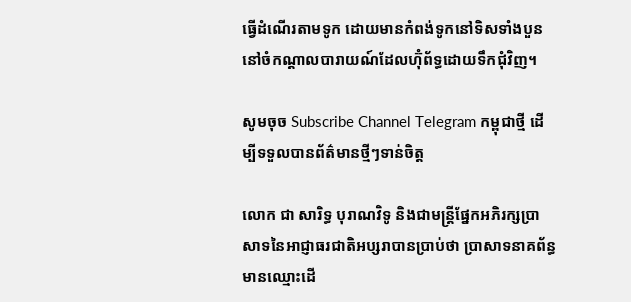ធ្វើដំណើរតាមទូក ដោយមានកំពង់ទូកនៅទិសទាំងបួននៅចំកណ្តាលបារាយណ៍ដែលហ៊ុំព័ទ្ធដោយទឹកជុំវិញ។

សូមចុច Subscribe Channel Telegram កម្ពុជាថ្មី ដើម្បីទទួលបានព័ត៌មានថ្មីៗទាន់ចិត្ត

លោក ជា សារិទ្ធ បុរាណវិទូ និងជាមន្រ្តីផ្នែកអភិរក្សប្រាសាទនៃអាជ្ញាធរជាតិអប្សរាបានប្រាប់ថា ប្រាសាទនាគព័ន្ធមានឈ្មោះដើ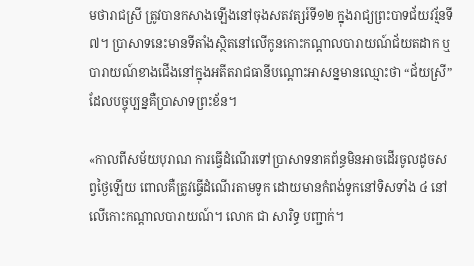មថារាជស្រី ត្រូវបានកសាងឡើងនៅចុងសតវត្សរ៍ទី១២ ក្នុងរាជ្យព្រះបាទជ័យវរ្ម័នទី ៧។ ប្រាសាទនេះមានទីតាំងស្ថិតនៅលើកូនកោះកណ្តាលបារាយណ៍ជ័យតដាក ឬបារាយណ៍ខាងជើងនៅក្នុងអតីតរាជធានីបណ្តោះអាសន្នមានឈ្មោះថា “ជ័យស្រី” ដែលបច្ចុប្បន្នគឺប្រាសាទព្រះខ័ន។

«កាលពីសម័យបុរាណ ការធ្វើដំណើរទៅប្រាសាទនាគព័ន្ធមិនអាចដើរចូលដូចសព្វថ្ងៃឡើយ ពោលគឺត្រូវធ្វើដំណើរតាមទូក ដោយមានកំពង់ទូកនៅទិសទាំង ៤ នៅលើកោះកណ្តាលបារាយណ៍។ លោក ជា សារិទ្ធ បញ្ជាក់។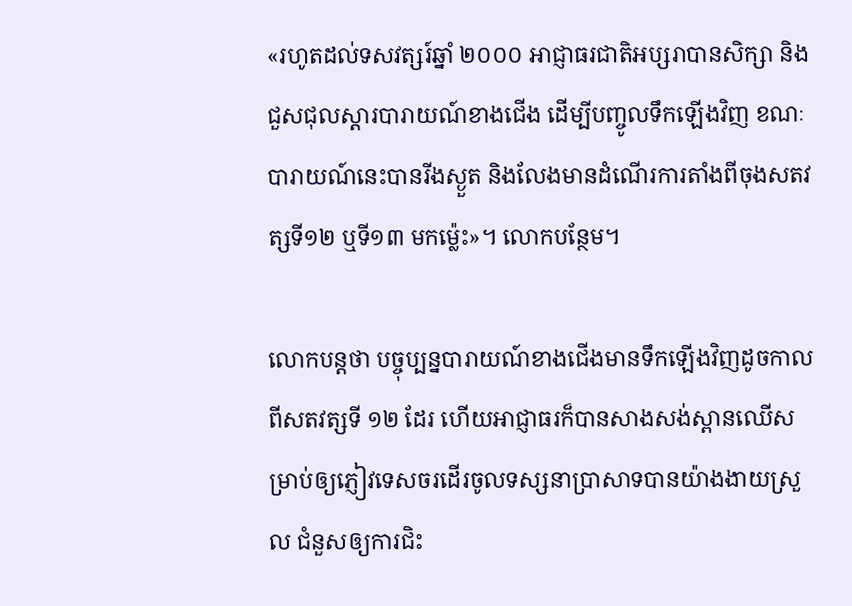«រហូតដល់ទសវត្សរ៍ឆ្នាំ ២០០០ អាជ្ញាធរជាតិអប្សរាបានសិក្សា និងជួសជុលស្ដារបារាយណ៍ខាងជើង ដើម្បីបញ្ចូលទឹកឡើងវិញ ខណៈបារាយណ៍នេះបានរីងស្ងួត និងលែងមានដំណើរការតាំងពីចុងសតវត្សទី១២ ឬទី១៣ មកម្ល៉េះ»។ លោកបន្ថែម។

លោកបន្តថា បច្ចុប្បន្នបារាយណ៍ខាងជើងមានទឹកឡើងវិញដូចកាលពីសតវត្សទី ១២ ដែរ ហើយអាជ្ញាធរក៏បានសាងសង់ស្ពានឈើសម្រាប់ឲ្យភ្ញៀវទេសចរដើរចូលទស្សនាប្រាសាទបានយ៉ាងងាយស្រួល ជំនួសឲ្យការជិះ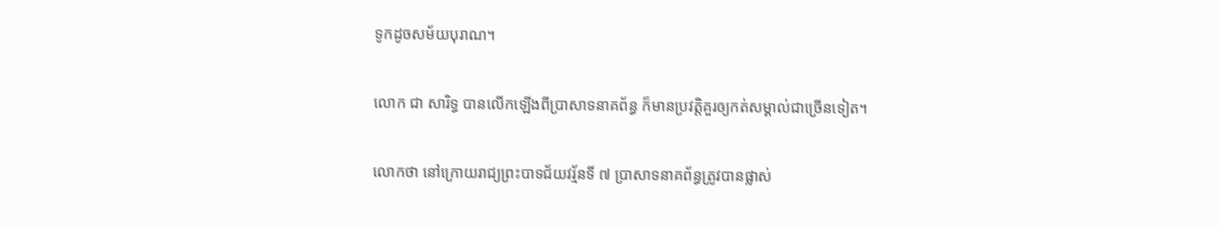ទូកដូចសម័យបុរាណ។

លោក ជា សារិទ្ធ បានលើកឡើងពីប្រាសាទនាគព័ន្ធ ក៏មានប្រវត្តិគួរឲ្យកត់សម្គាល់ជាច្រើនទៀត។

លោកថា នៅក្រោយរាជ្យព្រះបាទជ័យវរ្ម័នទី ៧ ប្រាសាទនាគព័ន្ធត្រូវបានផ្លាស់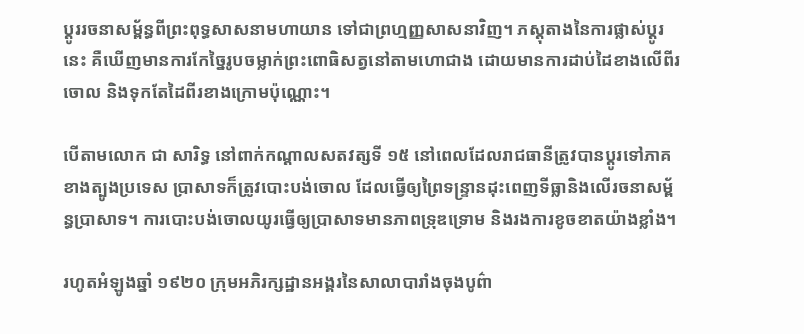ប្ដូររចនាសម្ព័ន្ធពីព្រះពុទ្ធសាសនាមហាយាន ទៅជាព្រហ្មញ្ញសាសនាវិញ។ ភស្តុតាងនៃការផ្លាស់ប្ដូរនេះ គឺឃើញមានការកែច្នៃរូបចម្លាក់ព្រះពោធិសត្វនៅតាមហោជាង ដោយមានការដាប់ដៃខាងលើពីរចោល និងទុកតែដៃពីរខាងក្រោមប៉ុណ្ណោះ។

បើតាមលោក ជា សារិទ្ធ នៅពាក់កណ្ដាលសតវត្សទី ១៥ នៅពេលដែលរាជធានីត្រូវបានប្ដូរទៅភាគខាងត្បូងប្រទេស ប្រាសាទក៏ត្រូវបោះបង់ចោល ដែលធ្វើឲ្យព្រៃទន្ទ្រានដុះពេញទីធ្លានិងលើរចនាសម្ព័ន្ធប្រាសាទ។ ការបោះបង់ចោលយូរធ្វើឲ្យប្រាសាទមានភាពទ្រុឌទ្រោម និងរងការខូចខាតយ៉ាងខ្លាំង។

រហូតអំឡូងឆ្នាំ ១៩២០ ក្រុមអភិរក្សដ្ឋានអង្គរនៃសាលាបារាំងចុងបូព៌ា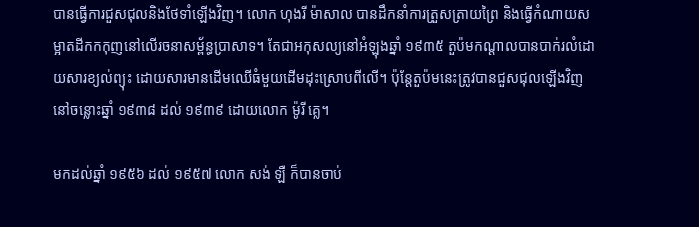បានធ្វើការជួសជុលនិងថែទាំឡើងវិញ។ លោក ហុងរី ម៉ាសាល បានដឹកនាំការត្រួសត្រាយព្រៃ និងធ្វើកំណាយសម្អាតដីកកកុញនៅលើរចនាសម្ព័ន្ធប្រាសាទ។ តែជាអកុសល្យនៅអំឡុងឆ្នាំ ១៩៣៥ តួប៉មកណ្ដាលបានបាក់រលំដោយសារខ្យល់ព្យុះ ដោយសារមានដើមឈើធំមួយដើមដុះស្រោបពីលើ។ ប៉ុន្តែតួប៉មនេះត្រូវបានជួសជុលឡើងវិញនៅចន្លោះឆ្នាំ ១៩៣៨ ដល់ ១៩៣៩ ដោយលោក ម៉ូរី គ្លេ។

មកដល់ឆ្នាំ ១៩៥៦ ដល់ ១៩៥៧ លោក សង់ ឡឺ ក៏បានចាប់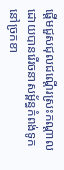ផ្ដើមជួសជុលជណ្តើរស្រះកណ្ដាល ដោយបានរើរចនាសម្ព័ន្ធកំពង់ទូកនៅច្រកខា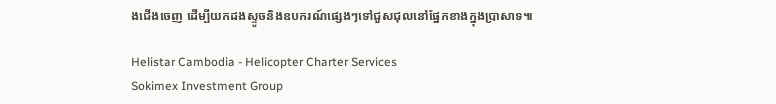ងជើងចេញ ដើម្បីយកដងស្ទូចនិងឧបករណ៍ផ្សេងៗទៅជួសជុលនៅផ្នែកខាងក្នុងប្រាសាទ៕

Helistar Cambodia - Helicopter Charter Services
Sokimex Investment Group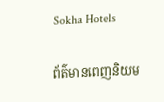Sokha Hotels

ព័ត៌មានពេញនិយម